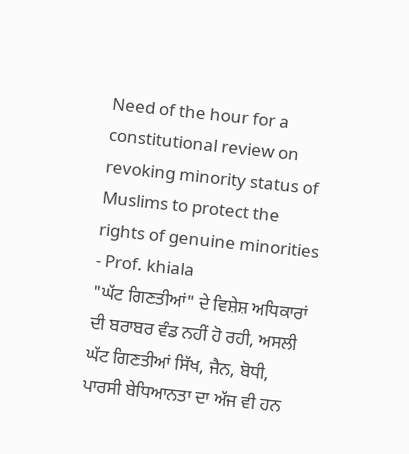Need of the hour for a constitutional review on revoking minority status of Muslims to protect the rights of genuine minorities - Prof. khiala
"ਘੱਟ ਗਿਣਤੀਆਂ" ਦੇ ਵਿਸ਼ੇਸ਼ ਅਧਿਕਾਰਾਂ ਦੀ ਬਰਾਬਰ ਵੰਡ ਨਹੀਂ ਹੋ ਰਹੀ, ਅਸਲੀ ਘੱਟ ਗਿਣਤੀਆਂ ਸਿੱਖ, ਜੈਨ, ਬੋਧੀ, ਪਾਰਸੀ ਬੇਧਿਆਨਤਾ ਦਾ ਅੱਜ ਵੀ ਹਨ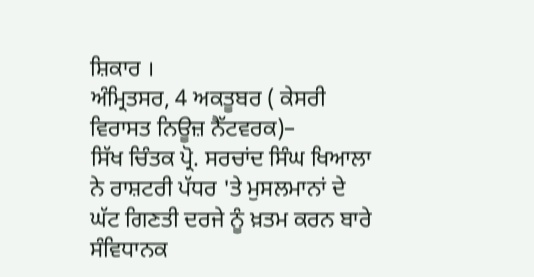ਸ਼ਿਕਾਰ ।
ਅੰਮ੍ਰਿਤਸਰ, 4 ਅਕਤੂਬਰ ( ਕੇਸਰੀ ਵਿਰਾਸਤ ਨਿਊਜ਼ ਨੈੱਟਵਰਕ)–
ਸਿੱਖ ਚਿੰਤਕ ਪ੍ਰੋ. ਸਰਚਾਂਦ ਸਿੰਘ ਖਿਆਲਾ ਨੇ ਰਾਸ਼ਟਰੀ ਪੱਧਰ 'ਤੇ ਮੁਸਲਮਾਨਾਂ ਦੇ ਘੱਟ ਗਿਣਤੀ ਦਰਜੇ ਨੂੰ ਖ਼ਤਮ ਕਰਨ ਬਾਰੇ ਸੰਵਿਧਾਨਕ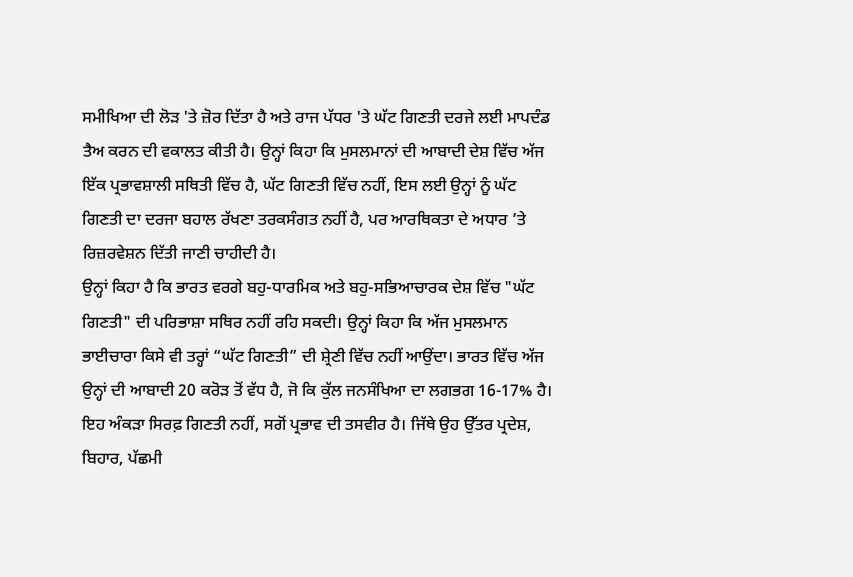ਸਮੀਖਿਆ ਦੀ ਲੋੜ 'ਤੇ ਜ਼ੋਰ ਦਿੱਤਾ ਹੈ ਅਤੇ ਰਾਜ ਪੱਧਰ 'ਤੇ ਘੱਟ ਗਿਣਤੀ ਦਰਜੇ ਲਈ ਮਾਪਦੰਡ ਤੈਅ ਕਰਨ ਦੀ ਵਕਾਲਤ ਕੀਤੀ ਹੈ। ਉਨ੍ਹਾਂ ਕਿਹਾ ਕਿ ਮੁਸਲਮਾਨਾਂ ਦੀ ਆਬਾਦੀ ਦੇਸ਼ ਵਿੱਚ ਅੱਜ ਇੱਕ ਪ੍ਰਭਾਵਸ਼ਾਲੀ ਸਥਿਤੀ ਵਿੱਚ ਹੈ, ਘੱਟ ਗਿਣਤੀ ਵਿੱਚ ਨਹੀਂ, ਇਸ ਲਈ ਉਨ੍ਹਾਂ ਨੂੰ ਘੱਟ ਗਿਣਤੀ ਦਾ ਦਰਜਾ ਬਹਾਲ ਰੱਖਣਾ ਤਰਕਸੰਗਤ ਨਹੀਂ ਹੈ, ਪਰ ਆਰਥਿਕਤਾ ਦੇ ਅਧਾਰ ’ਤੇ ਰਿਜ਼ਰਵੇਸ਼ਨ ਦਿੱਤੀ ਜਾਣੀ ਚਾਹੀਦੀ ਹੈ।
ਉਨ੍ਹਾਂ ਕਿਹਾ ਹੈ ਕਿ ਭਾਰਤ ਵਰਗੇ ਬਹੁ-ਧਾਰਮਿਕ ਅਤੇ ਬਹੁ-ਸਭਿਆਚਾਰਕ ਦੇਸ਼ ਵਿੱਚ "ਘੱਟ ਗਿਣਤੀ" ਦੀ ਪਰਿਭਾਸ਼ਾ ਸਥਿਰ ਨਹੀਂ ਰਹਿ ਸਕਦੀ। ਉਨ੍ਹਾਂ ਕਿਹਾ ਕਿ ਅੱਜ ਮੁਸਲਮਾਨ ਭਾਈਚਾਰਾ ਕਿਸੇ ਵੀ ਤਰ੍ਹਾਂ “ਘੱਟ ਗਿਣਤੀ” ਦੀ ਸ਼੍ਰੇਣੀ ਵਿੱਚ ਨਹੀਂ ਆਉਂਦਾ। ਭਾਰਤ ਵਿੱਚ ਅੱਜ ਉਨ੍ਹਾਂ ਦੀ ਆਬਾਦੀ 20 ਕਰੋੜ ਤੋਂ ਵੱਧ ਹੈ, ਜੋ ਕਿ ਕੁੱਲ ਜਨਸੰਖਿਆ ਦਾ ਲਗਭਗ 16-17% ਹੈ। ਇਹ ਅੰਕੜਾ ਸਿਰਫ਼ ਗਿਣਤੀ ਨਹੀਂ, ਸਗੋਂ ਪ੍ਰਭਾਵ ਦੀ ਤਸਵੀਰ ਹੈ। ਜਿੱਥੇ ਉਹ ਉੱਤਰ ਪ੍ਰਦੇਸ਼, ਬਿਹਾਰ, ਪੱਛਮੀ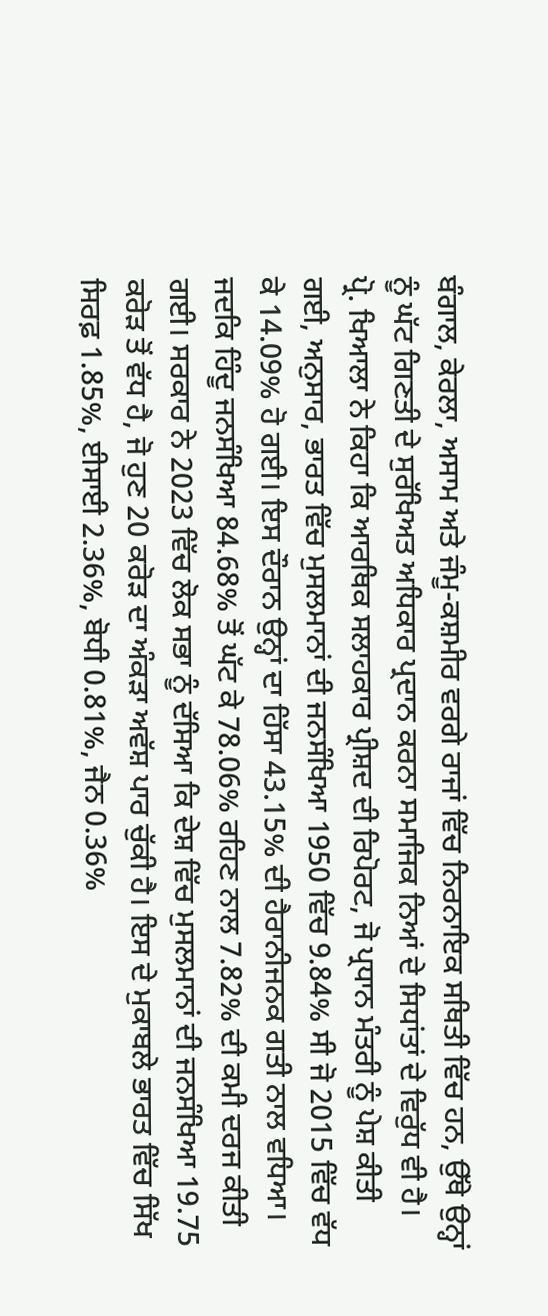ਬੰਗਾਲ, ਕੇਰਲਾ, ਅਸਾਮ ਅਤੇ ਜੰਮੂ-ਕਸ਼ਮੀਰ ਵਰਗੇ ਰਾਜਾਂ ਵਿੱਚ ਨਿਰਨਾਇਕ ਸਥਿਤੀ ਵਿੱਚ ਹਨ, ਉੱਥੇ ਉਨ੍ਹਾਂ ਨੂੰ ਘੱਟ ਗਿਣਤੀ ਦੇ ਸੁਰੱਖਿਅਤ ਅਧਿਕਾਰ ਪ੍ਰਦਾਨ ਕਰਨਾ ਸਮਾਜਿਕ ਨਿਆਂ ਦੇ ਸਿਧਾਂਤਾਂ ਦੇ ਵਿਰੁੱਧ ਵੀ ਹੈ।
ਪ੍ਰੋ. ਖਿਆਲਾ ਨੇ ਕਿਹਾ ਕਿ ਆਰਥਿਕ ਸਲਾਹਕਾਰ ਪ੍ਰੀਸ਼ਦ ਦੀ ਰਿਪੋਰਟ, ਜੋ ਪ੍ਰਧਾਨ ਮੰਤਰੀ ਨੂੰ ਪੇਸ਼ ਕੀਤੀ ਗਈ, ਅਨੁਸਾਰ, ਭਾਰਤ ਵਿੱਚ ਮੁਸਲਮਾਨਾਂ ਦੀ ਜਨਸੰਖਿਆ 1950 ਵਿੱਚ 9.84% ਸੀ ਜੋ 2015 ਵਿੱਚ ਵੱਧ ਕੇ 14.09% ਹੋ ਗਈ। ਇਸ ਦੌਰਾਨ ਉਨ੍ਹਾਂ ਦਾ ਹਿੱਸਾ 43.15% ਦੀ ਹੈਰਾਨੀਜਨਕ ਗਤੀ ਨਾਲ ਵਧਿਆ। ਜਦਕਿ ਹਿੰਦੂ ਜਨਸੰਖਿਆ 84.68% ਤੋਂ ਘੱਟ ਕੇ 78.06% ਰਹਿਣ ਨਾਲ 7.82% ਦੀ ਕਮੀ ਦਰਜ ਕੀਤੀ ਗਈ। ਸਰਕਾਰ ਨੇ 2023 ਵਿੱਚ ਲੋਕ ਸਭਾ ਨੂੰ ਦੱਸਿਆ ਕਿ ਦੇਸ਼ ਵਿੱਚ ਮੁਸਲਮਾਨਾਂ ਦੀ ਜਨਸੰਖਿਆ 19.75 ਕਰੋੜ ਤੋਂ ਵੱਧ ਹੈ, ਜੋ ਹੁਣ 20 ਕਰੋੜ ਦਾ ਅੰਕੜਾ ਅਵੱਸ਼ ਪਾਰ ਚੁੱਕੀ ਹੈ। ਇਸ ਦੇ ਮੁਕਾਬਲੇ ਭਾਰਤ ਵਿੱਚ ਸਿੱਖ ਸਿਰਫ਼ 1.85%, ਈਸਾਈ 2.36%, ਬੋਧੀ 0.81%, ਜੈਨ 0.36%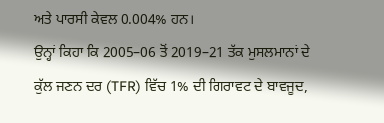ਅਤੇ ਪਾਰਸੀ ਕੇਵਲ 0.004% ਹਨ।
ਉਨ੍ਹਾਂ ਕਿਹਾ ਕਿ 2005–06 ਤੋਂ 2019–21 ਤੱਕ ਮੁਸਲਮਾਨਾਂ ਦੇ ਕੁੱਲ ਜਣਨ ਦਰ (TFR) ਵਿੱਚ 1% ਦੀ ਗਿਰਾਵਟ ਦੇ ਬਾਵਜੂਦ,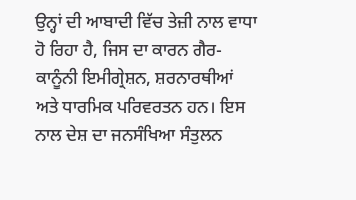ਉਨ੍ਹਾਂ ਦੀ ਆਬਾਦੀ ਵਿੱਚ ਤੇਜ਼ੀ ਨਾਲ ਵਾਧਾ ਹੋ ਰਿਹਾ ਹੈ, ਜਿਸ ਦਾ ਕਾਰਨ ਗੈਰ-ਕਾਨੂੰਨੀ ਇਮੀਗ੍ਰੇਸ਼ਨ, ਸ਼ਰਨਾਰਥੀਆਂ ਅਤੇ ਧਾਰਮਿਕ ਪਰਿਵਰਤਨ ਹਨ। ਇਸ ਨਾਲ ਦੇਸ਼ ਦਾ ਜਨਸੰਖਿਆ ਸੰਤੁਲਨ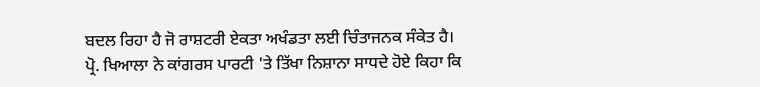ਬਦਲ ਰਿਹਾ ਹੈ ਜੋ ਰਾਸ਼ਟਰੀ ਏਕਤਾ ਅਖੰਡਤਾ ਲਈ ਚਿੰਤਾਜਨਕ ਸੰਕੇਤ ਹੈ।
ਪ੍ਰੋ. ਖਿਆਲਾ ਨੇ ਕਾਂਗਰਸ ਪਾਰਟੀ 'ਤੇ ਤਿੱਖਾ ਨਿਸ਼ਾਨਾ ਸਾਧਦੇ ਹੋਏ ਕਿਹਾ ਕਿ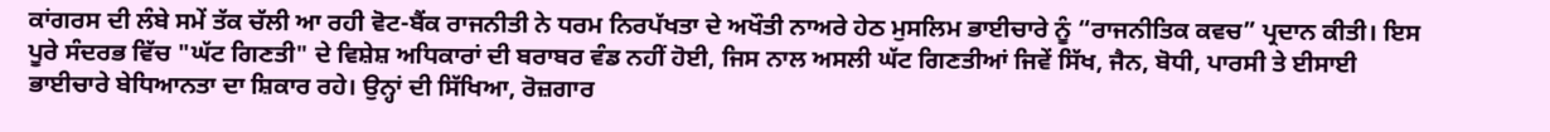ਕਾਂਗਰਸ ਦੀ ਲੰਬੇ ਸਮੇਂ ਤੱਕ ਚੱਲੀ ਆ ਰਹੀ ਵੋਟ-ਬੈਂਕ ਰਾਜਨੀਤੀ ਨੇ ਧਰਮ ਨਿਰਪੱਖਤਾ ਦੇ ਅਖੌਤੀ ਨਾਅਰੇ ਹੇਠ ਮੁਸਲਿਮ ਭਾਈਚਾਰੇ ਨੂੰ “ਰਾਜਨੀਤਿਕ ਕਵਚ” ਪ੍ਰਦਾਨ ਕੀਤੀ। ਇਸ ਪੂਰੇ ਸੰਦਰਭ ਵਿੱਚ "ਘੱਟ ਗਿਣਤੀ" ਦੇ ਵਿਸ਼ੇਸ਼ ਅਧਿਕਾਰਾਂ ਦੀ ਬਰਾਬਰ ਵੰਡ ਨਹੀਂ ਹੋਈ, ਜਿਸ ਨਾਲ ਅਸਲੀ ਘੱਟ ਗਿਣਤੀਆਂ ਜਿਵੇਂ ਸਿੱਖ, ਜੈਨ, ਬੋਧੀ, ਪਾਰਸੀ ਤੇ ਈਸਾਈ ਭਾਈਚਾਰੇ ਬੇਧਿਆਨਤਾ ਦਾ ਸ਼ਿਕਾਰ ਰਹੇ। ਉਨ੍ਹਾਂ ਦੀ ਸਿੱਖਿਆ, ਰੋਜ਼ਗਾਰ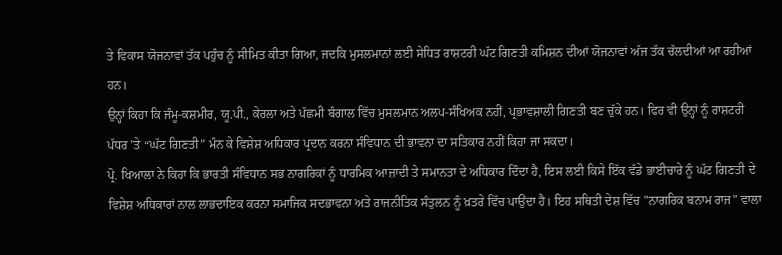ਤੇ ਵਿਕਾਸ ਯੋਜਨਾਵਾਂ ਤੱਕ ਪਹੁੰਚ ਨੂੰ ਸੀਮਿਤ ਕੀਤਾ ਗਿਆ, ਜਦਕਿ ਮੁਸਲਮਾਨਾਂ ਲਈ ਸੇਧਿਤ ਰਾਸ਼ਟਰੀ ਘੱਟ ਗਿਣਤੀ ਕਮਿਸ਼ਨ ਦੀਆਂ ਯੋਜਨਾਵਾਂ ਅੱਜ ਤੱਕ ਚੱਲਦੀਆਂ ਆ ਰਹੀਆਂ ਹਨ।
ਉਨ੍ਹਾਂ ਕਿਹਾ ਕਿ ਜੰਮੂ-ਕਸ਼ਮੀਰ, ਯੂ.ਪੀ., ਕੇਰਲਾ ਅਤੇ ਪੱਛਮੀ ਬੰਗਾਲ ਵਿੱਚ ਮੁਸਲਮਾਨ ਅਲਪ-ਸੰਖਿਅਕ ਨਹੀਂ, ਪ੍ਰਭਾਵਸ਼ਾਲੀ ਗਿਣਤੀ ਬਣ ਚੁੱਕੇ ਹਨ। ਫਿਰ ਵੀ ਉਨ੍ਹਾਂ ਨੂੰ ਰਾਸ਼ਟਰੀ ਪੱਧਰ ’ਤੇ “ਘੱਟ ਗਿਣਤੀ” ਮੰਨ ਕੇ ਵਿਸ਼ੇਸ਼ ਅਧਿਕਾਰ ਪ੍ਰਦਾਨ ਕਰਨਾ ਸੰਵਿਧਾਨ ਦੀ ਭਾਵਨਾ ਦਾ ਸਤਿਕਾਰ ਨਹੀਂ ਕਿਹਾ ਜਾ ਸਕਦਾ।
ਪ੍ਰੋ. ਖਿਆਲਾ ਨੇ ਕਿਹਾ ਕਿ ਭਾਰਤੀ ਸੰਵਿਧਾਨ ਸਭ ਨਾਗਰਿਕਾਂ ਨੂੰ ਧਾਰਮਿਕ ਆਜ਼ਾਦੀ ਤੇ ਸਮਾਨਤਾ ਦੇ ਅਧਿਕਾਰ ਦਿੰਦਾ ਹੈ, ਇਸ ਲਈ ਕਿਸੇ ਇੱਕ ਵੱਡੇ ਭਾਈਚਾਰੇ ਨੂੰ ਘੱਟ ਗਿਣਤੀ ਦੇ ਵਿਸ਼ੇਸ਼ ਅਧਿਕਾਰਾਂ ਨਾਲ ਲਾਭਦਾਇਕ ਕਰਨਾ ਸਮਾਜਿਕ ਸਦਭਾਵਨਾ ਅਤੇ ਰਾਜਨੀਤਿਕ ਸੰਤੁਲਨ ਨੂੰ ਖ਼ਤਰੇ ਵਿੱਚ ਪਾਉਂਦਾ ਹੈ। ਇਹ ਸਥਿਤੀ ਦੇਸ਼ ਵਿੱਚ "ਨਾਗਰਿਕ ਬਨਾਮ ਰਾਜ" ਵਾਲਾ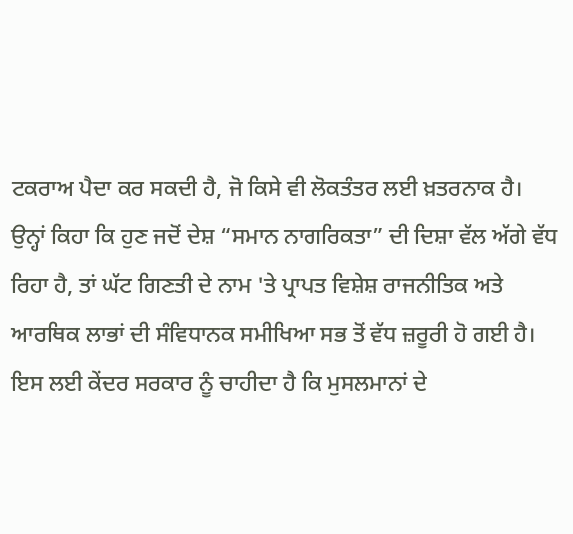ਟਕਰਾਅ ਪੈਦਾ ਕਰ ਸਕਦੀ ਹੈ, ਜੋ ਕਿਸੇ ਵੀ ਲੋਕਤੰਤਰ ਲਈ ਖ਼ਤਰਨਾਕ ਹੈ।
ਉਨ੍ਹਾਂ ਕਿਹਾ ਕਿ ਹੁਣ ਜਦੋਂ ਦੇਸ਼ “ਸਮਾਨ ਨਾਗਰਿਕਤਾ” ਦੀ ਦਿਸ਼ਾ ਵੱਲ ਅੱਗੇ ਵੱਧ ਰਿਹਾ ਹੈ, ਤਾਂ ਘੱਟ ਗਿਣਤੀ ਦੇ ਨਾਮ 'ਤੇ ਪ੍ਰਾਪਤ ਵਿਸ਼ੇਸ਼ ਰਾਜਨੀਤਿਕ ਅਤੇ ਆਰਥਿਕ ਲਾਭਾਂ ਦੀ ਸੰਵਿਧਾਨਕ ਸਮੀਖਿਆ ਸਭ ਤੋਂ ਵੱਧ ਜ਼ਰੂਰੀ ਹੋ ਗਈ ਹੈ।
ਇਸ ਲਈ ਕੇਂਦਰ ਸਰਕਾਰ ਨੂੰ ਚਾਹੀਦਾ ਹੈ ਕਿ ਮੁਸਲਮਾਨਾਂ ਦੇ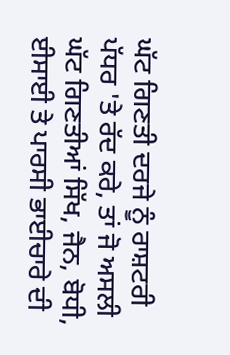ਘੱਟ ਗਿਣਤੀ ਦਰਜੇ ਨੂੰ ਰਾਸ਼ਟਰੀ ਪੱਧਰ 'ਤੇ ਰੱਦ ਕਰੇ, ਤਾਂ ਜੋ ਅਸਲੀ ਘੱਟ ਗਿਣਤੀਆਂ ਸਿੱਖ, ਜੈਨ, ਬੋਧੀ, ਈਸਾਈ ਤੇ ਪਾਰਸੀ ਭਾਈਚਾਰੇ ਦੀ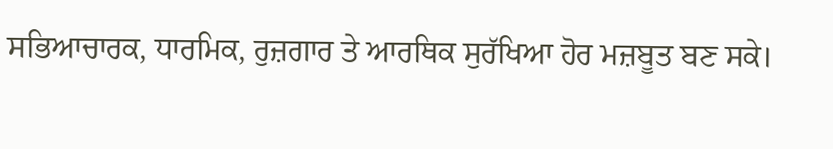ਸਭਿਆਚਾਰਕ, ਧਾਰਮਿਕ, ਰੁਜ਼ਗਾਰ ਤੇ ਆਰਥਿਕ ਸੁਰੱਖਿਆ ਹੋਰ ਮਜ਼ਬੂਤ ਬਣ ਸਕੇ।